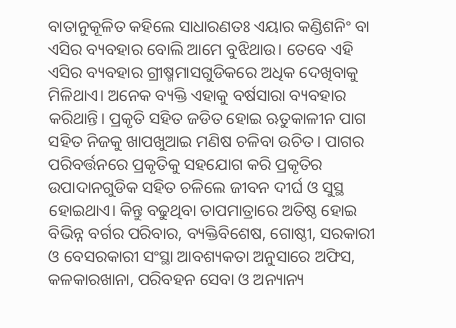ବାତାନୁକୂଳିତ କହିଲେ ସାଧାରଣତଃ ଏୟାର କଣ୍ଡିଶନିଂ ବା ଏସିର ବ୍ୟବହାର ବୋଲି ଆମେ ବୁଝିଥାଉ। ତେବେ ଏହି ଏସିର ବ୍ୟବହାର ଗ୍ରୀଷ୍ମମାସଗୁଡିକରେ ଅଧିକ ଦେଖିବାକୁ ମିଳିଥାଏ। ଅନେକ ବ୍ୟକ୍ତି ଏହାକୁ ବର୍ଷସାରା ବ୍ୟବହାର କରିଥାନ୍ତି। ପ୍ରକୃତି ସହିତ ଜଡିତ ହୋଇ ଋତୁକାଳୀନ ପାଗ ସହିତ ନିଜକୁ ଖାପଖୁଆଇ ମଣିଷ ଚଳିବା ଉଚିତ। ପାଗର ପରିବର୍ତ୍ତନରେ ପ୍ରକୃତିକୁ ସହଯୋଗ କରି ପ୍ରକୃତିର ଉପାଦାନଗୁଡିକ ସହିତ ଚଳିଲେ ଜୀବନ ଦୀର୍ଘ ଓ ସୁସ୍ଥ ହୋଇଥାଏ। କିନ୍ତୁ ବଢୁଥିବା ତାପମାତ୍ରାରେ ଅତିଷ୍ଠ ହୋଇ ବିଭିନ୍ନ ବର୍ଗର ପରିବାର, ବ୍ୟକ୍ତିବିଶେଷ, ଗୋଷ୍ଠୀ, ସରକାରୀ ଓ ବେସରକାରୀ ସଂସ୍ଥା ଆବଶ୍ୟକତା ଅନୁସାରେ ଅଫିସ, କଳକାରଖାନା, ପରିବହନ ସେବା ଓ ଅନ୍ୟାନ୍ୟ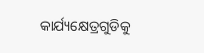କାର୍ଯ୍ୟକ୍ଷେତ୍ରଗୁଡିକୁ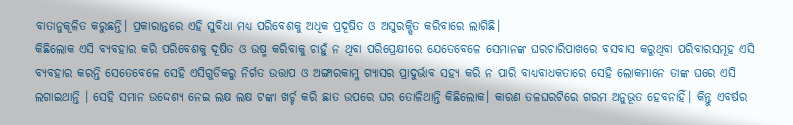ବାତାନୁକୂଳିତ କରୁଛନ୍ତି। ପ୍ରକାରାନ୍ତରେ ଏହି ସୁବିଧା ମଧ୍ୟ ପରିବେଶକୁ ଅଧିକ ପ୍ରଦୂଷିତ ଓ ଅସୁରକ୍ଷିତ କରିବାରେ ଲାଗିଛି।
କିଛିଲୋକ ଏସି ବ୍ୟବହାର କରି ପରିବେଶକୁ ଦୂଷିତ ଓ ଉଷ୍ମ କରିବାକୁ ଚାହୁଁ ନ ଥିବା ପରିପ୍ରେକ୍ଷୀରେ ଯେତେବେଳେ ସେମାନଙ୍କ ଘରଚାରିପାଖରେ ବସବାସ କରୁଥିବା ପରିବାରସମୂହ ଏସି ବ୍ୟବହାର କରନ୍ତି ସେତେବେଳେ ସେହି ଏସିଗୁଡିକରୁ ନିର୍ଗତ ଉତ୍ତାପ ଓ ଅଙ୍ଗାରକାମ୍ଳ ଗ୍ୟାସର ପ୍ରାଦୁର୍ଭାବ ସହ୍ୟ କରି ନ ପାରି ବାଧ୍ୟବାଧକତାରେ ସେହି ଲୋକମାନେ ତାଙ୍କ ଘରେ ଏସି ଲଗାଇଥାନ୍ତି । ସେହି ସମାନ ଉଦ୍ଦେଶ୍ୟ ନେଇ ଲକ୍ଷ ଲକ୍ଷ ଟଙ୍କା ଖର୍ଚ୍ଚ କରି ଛାତ ଉପରେ ଘର ତୋଳିଥାନ୍ତି କିଛିଲୋକ। କାରଣ ତଳଘରଟିରେ ଗରମ ଅନୁଭୂତ ହେବନାହିଁ। କିନ୍ତୁ ଏବର୍ଷର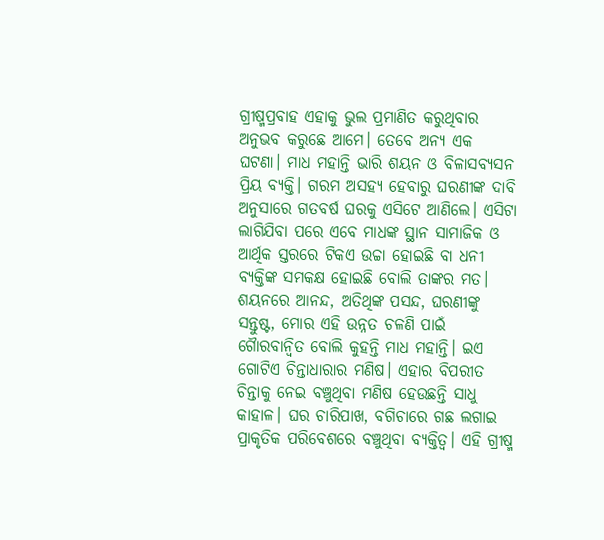ଗ୍ରୀଷ୍ମପ୍ରବାହ ଏହାକୁ ଭୁଲ ପ୍ରମାଣିତ କରୁଥିବାର ଅନୁଭବ କରୁଛେ ଆମେ। ତେବେ ଅନ୍ୟ ଏକ ଘଟଣା। ମାଧ ମହାନ୍ତି ଭାରି ଶୟନ ଓ ବିଳାସବ୍ୟସନ ପ୍ରିୟ ବ୍ୟକ୍ତି। ଗରମ ଅସହ୍ୟ ହେବାରୁ ଘରଣୀଙ୍କ ଦାବି ଅନୁସାରେ ଗତବର୍ଷ ଘରକୁ ଏସିଟେ ଆଣିଲେ। ଏସିଟା ଲାଗିଯିବା ପରେ ଏବେ ମାଧଙ୍କ ସ୍ଥାନ ସାମାଜିକ ଓ ଆର୍ଥିକ ସ୍ତରରେ ଟିକଏ ଉଚ୍ଚା ହୋଇଛି ବା ଧନୀ ବ୍ୟକ୍ତିଙ୍କ ସମକକ୍ଷ ହୋଇଛି ବୋଲି ତାଙ୍କର ମତ। ଶୟନରେ ଆନନ୍ଦ, ଅତିଥିଙ୍କ ପସନ୍ଦ, ଘରଣୀଙ୍କୁ ସନ୍ତୁଷ୍ଟ, ମୋର ଏହି ଉନ୍ନତ ଚଳଣି ପାଇଁ ଗୈାରବାନ୍ବିତ ବୋଲି କୁହନ୍ତି ମାଧ ମହାନ୍ତି। ଇଏ ଗୋଟିଏ ଚିନ୍ତାଧାରାର ମଣିଷ। ଏହାର ବିପରୀତ ଚିନ୍ତାକୁ ନେଇ ବଞ୍ଚୁଥିବା ମଣିଷ ହେଉଛନ୍ତି ସାଧୁ କାହାଳ। ଘର ଚାରିପାଖ, ବଗିଚାରେ ଗଛ ଲଗାଇ ପ୍ରାକୃତିକ ପରିବେଶରେ ବଞ୍ଚୁଥିବା ବ୍ୟକ୍ତିତ୍ୱ। ଏହି ଗ୍ରୀଷ୍ମ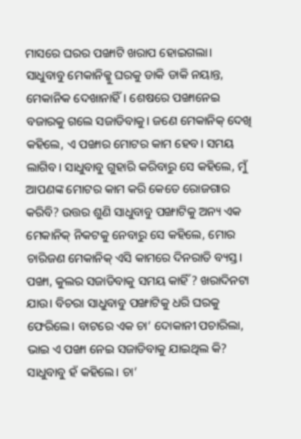ମାସରେ ଘରର ପଙ୍ଖାଟି ଖରାପ ହୋଇଗଲା। ସାଧୁବାବୁ ମେକାନିକ୍କୁ ଘରକୁ ଡାକି ଡାକି ନୟାନ୍ତ, ମେକାନିକ ଦେଖାନାହିଁ। ଶେଷରେ ପଙ୍ଖାନେଇ ବଜାରକୁ ଗଲେ ସଜାଡିବାକୁ। ଜଣେ ମେକାନିକ୍ ଦେଖି କହିଲେ, ଏ ପଙ୍ଖାର ମୋଟର କାମ ହେବ। ସମୟ ଲାଗିବ। ସାଧୁବାବୁ ଗୁହାରି କରିବାରୁ ସେ କହିଲେ, ମୁଁ ଆପଣଙ୍କ ମୋଟର କାମ କରି କେତେ ରୋଜଗାର କରିବି? ଉତ୍ତର ଶୁଣି ସାଧୁବାବୁ ପଙ୍ଖାଟିକୁ ଅନ୍ୟ ଏକ ମେକାନିକ୍ ନିକଟକୁ ନେବାରୁ ସେ କହିଲେ, ମୋର ଚାରିଜଣ ମେକାନିକ୍ ଏସି କାମରେ ଦିନରାତି ବ୍ୟସ୍ତ। ପଙ୍ଖା, କୁଲର ସଜାଡିବାକୁ ସମୟ କାହିଁ ? ଖରାଦିନଟା ଯାଉ। ବିଚରା ସାଧୁବାବୁ ପଙ୍ଖାଟିକୁ ଧରି ଘରକୁ ଫେରିଲେ। ବାଟରେ ଏକ ଚା’ ଦୋକାନୀ ପଚାରିଲା, ଭାଇ ଏ ପଙ୍ଖା ନେଇ ସଜାଡିବାକୁ ଯାଇଥିଲ କି? ସାଧୁବାବୁ ହଁ କହିଲେ। ଚା’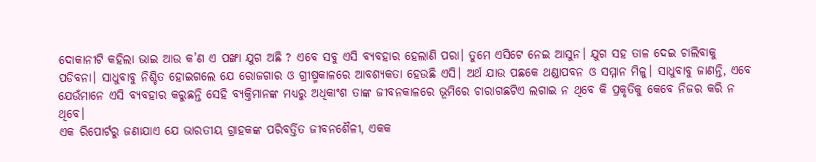ଦୋକାନୀଟି କହିଲା ଭାଇ ଆଉ କ’ଣ ଏ ପଙ୍ଖା ଯୁଗ ଅଛି ? ଏବେ ସବୁ ଏସି ବ୍ୟବହାର ହେଲାଣି ପରା। ତୁମେ ଏସିଟେ ନେଇ ଆସୁନ। ଯୁଗ ସହ ତାଳ ଦେଇ ଚାଲିବାକୁ ପଡିବନା। ସାଧୁବାବୁ ନିଶ୍ଚିତ ହୋଇଗଲେ ଯେ ରୋଜଗାର ଓ ଗ୍ରୀଷ୍ମକାଳରେ ଆବଶ୍ୟକତା ହେଉଛି ଏସି। ଅର୍ଥ ଯାଉ ପଛକେ ଥଣ୍ଡାପବନ ଓ ସମ୍ମାନ ମିଳୁ। ସାଧୁବାବୁ ଜାଣନ୍ତି, ଏବେ ଯେଉଁମାନେ ଏସି ବ୍ୟବହାର କରୁଛନ୍ତି ସେହି ବ୍ୟକ୍ତିମାନଙ୍କ ମଧ୍ୟରୁ ଅଧିକାଂଶ ତାଙ୍କ ଜୀବନକାଳରେ ଭୂମିରେ ଚାରାଗଛଟିଏ ଲଗାଇ ନ ଥିବେ କି ପ୍ରକୃତିକୁ କେବେ ନିଜର କରି ନ ଥିବେ।
ଏକ ରିପୋର୍ଟରୁ ଜଣାଯାଏ ଯେ ଭାରତୀୟ ଗ୍ରାହକଙ୍କ ପରିବର୍ତ୍ତିତ ଜୀବନଶୈଳୀ, ଏକକ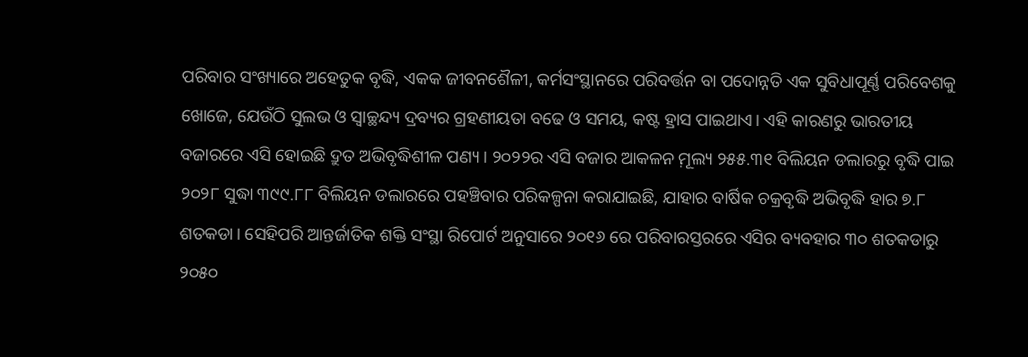ପରିବାର ସଂଖ୍ୟାରେ ଅହେତୁକ ବୃଦ୍ଧି, ଏକକ ଜୀବନଶୈଳୀ, କର୍ମସଂସ୍ଥାନରେ ପରିବର୍ତ୍ତନ ବା ପଦୋନ୍ନତି ଏକ ସୁବିଧାପୂର୍ଣ୍ଣ ପରିବେଶକୁ ଖୋଜେ, ଯେଉଁଠି ସୁଲଭ ଓ ସ୍ବାଚ୍ଛନ୍ଦ୍ୟ ଦ୍ରବ୍ୟର ଗ୍ରହଣୀୟତା ବଢେ ଓ ସମୟ, କଷ୍ଟ ହ୍ରାସ ପାଇଥାଏ। ଏହି କାରଣରୁ ଭାରତୀୟ ବଜାରରେ ଏସି ହୋଇଛି ଦ୍ରୁତ ଅଭିବୃଦ୍ଧିଶୀଳ ପଣ୍ୟ। ୨୦୨୨ର ଏସି ବଜାର ଆକଳନ ମ଼ୂଲ୍ୟ ୨୫୫.୩୧ ବିଲିୟନ ଡଲାରରୁ ବୃଦ୍ଧି ପାଇ ୨୦୨୮ ସୁଦ୍ଧା ୩୯୯.୮୮ ବିଲିୟନ ଡଲାରରେ ପହଞ୍ଚିବାର ପରିକଳ୍ପନା କରାଯାଇଛି, ଯାହାର ବାର୍ଷିକ ଚକ୍ରବୃଦ୍ଧି ଅଭିବୃଦ୍ଧି ହାର ୭.୮ ଶତକଡା। ସେହିପରି ଆନ୍ତର୍ଜାତିକ ଶକ୍ତି ସଂସ୍ଥା ରିପୋର୍ଟ ଅନୁସାରେ ୨୦୧୬ ରେ ପରିବାରସ୍ତରରେ ଏସିର ବ୍ୟବହାର ୩୦ ଶତକଡାରୁ ୨୦୫୦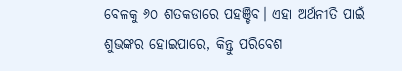ବେଳକୁ ୬୦ ଶତକଡାରେ ପହଞ୍ଚିବ। ଏହା ଅର୍ଥନୀତି ପାଇଁ ଶୁଭଙ୍କର ହୋଇପାରେ, କିନ୍ତୁ ପରିବେଶ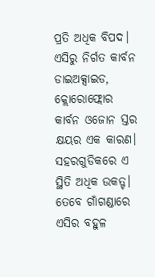ପ୍ରତି ଅଧିକ ବିପଦ।
ଏସିରୁ ନିର୍ଗତ କାର୍ବନ ଡାଇଅକ୍ସାଇଡ, କ୍ଲୋରୋଫ୍ଲୋର କାର୍ବନ ଓଜୋନ ସ୍ତର କ୍ଷୟର ଏକ କାରଣ। ସହରଗୁଡିକରେ ଏ ସ୍ଥିତି ଅଧିକ ଉକତ୍ଟ। ତେବେ ଗାଁଗଣ୍ଡାରେ ଏସିର ବହୁଳ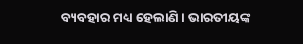ବ୍ୟବହାର ମଧ୍ୟ ହେଲାଣି। ଭାରତୀୟଙ୍କ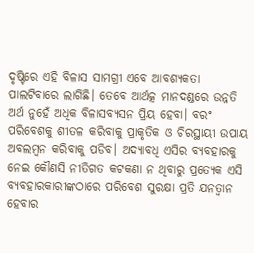ଦୃଷ୍ଟିରେ ଏହି ବିଳାସ ସାମଗ୍ରୀ ଏବେ ଆବଶ୍ୟକତା ପାଲଟିବାରେ ଲାଗିଛି। ତେବେ ଆର୍ଥତ୍କ ମାନଦଣ୍ଡରେ ଉନ୍ନତି ଅର୍ଥ ନୁହେଁ ଅଧିକ ବିଳାସବ୍ୟସନ ପ୍ରିୟ ହେବା। ବରଂ ପରିବେଶକୁ ଶୀତଳ କରିବାକୁ ପ୍ରାକୃତିକ ଓ ଚିରସ୍ଥାୟୀ ଉପାୟ ଅବଲମ୍ବନ କରିବାକୁ ପଡିବ। ଅଦ୍ୟାବଧି ଏସିର ବ୍ୟବହାରକୁ ନେଇ କୌଣସି ନୀତିଗତ କଟକଣା ନ ଥିବାରୁ ପ୍ରତ୍ୟେକ ଏସି ବ୍ୟବହାରକାରୀଙ୍କଠାରେ ପରିବେଶ ସୁରକ୍ଷା ପ୍ରତି ଯନତ୍ବାନ ହେବାର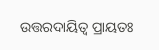ଉତ୍ତରଦାୟିତ୍ୱ ପ୍ରାୟତଃ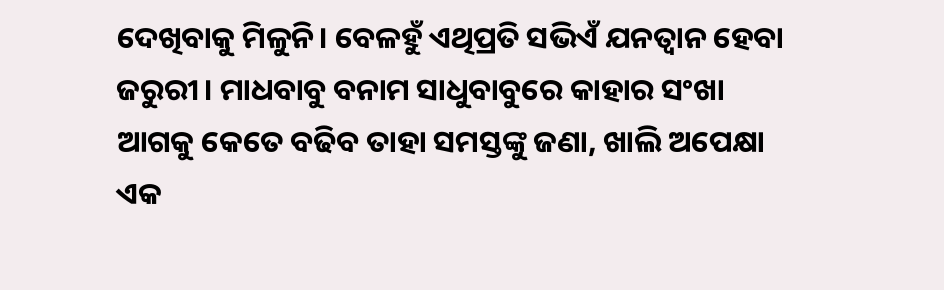ଦେଖିବାକୁ ମିଳୁନି। ବେଳହୁଁ ଏଥିପ୍ରତି ସଭିଏଁ ଯନତ୍ବାନ ହେବା ଜରୁରୀ। ମାଧବାବୁ ବନାମ ସାଧୁବାବୁରେ କାହାର ସଂଖା ଆଗକୁ କେତେ ବଢିବ ତାହା ସମସ୍ତଙ୍କୁ ଜଣା, ଖାଲି ଅପେକ୍ଷା ଏକ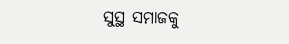ସୁସ୍ଥ ସମାଜକୁ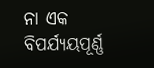ନା ଏକ ବିପର୍ଯ୍ୟୟପୂର୍ଣ୍ଣ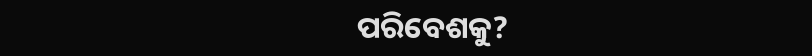ପରିବେଶକୁ?